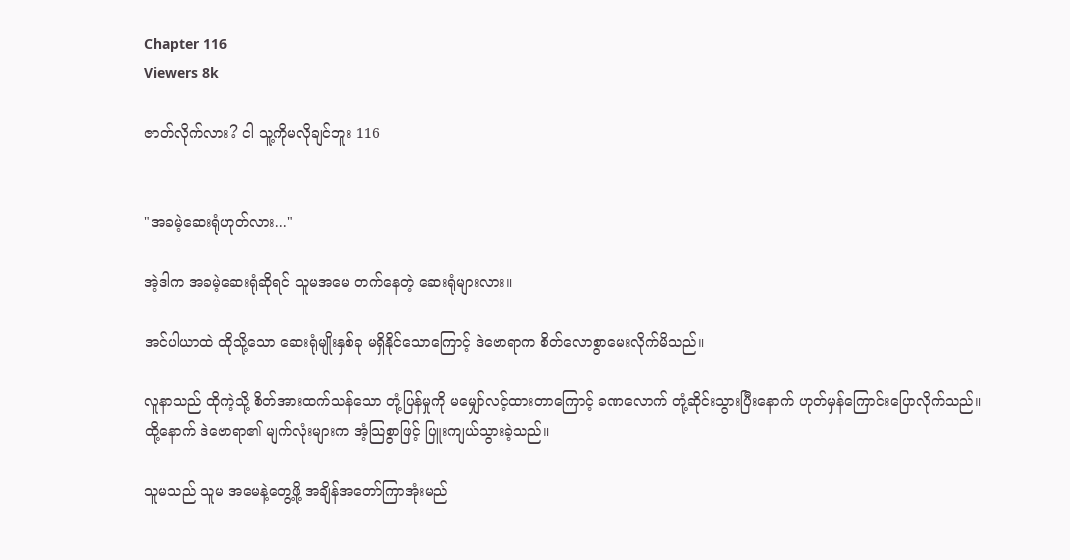Chapter 116
Viewers 8k

ဇာတ်လိုက်လား? ငါ သူ့ကိုမလိုချင်ဘူး 116


"အခမဲ့ဆေးရုံဟုတ်လား..."

အဲ့ဒါက အခမဲ့ဆေးရုံဆိုရင် သူမအမေ တက်နေတဲ့ ဆေးရုံများလား။

အင်ပါယာထဲ ထိုသို့သော ဆေးရုံမျိုးနှစ်ခု မရှိနိုင်သောကြောင့် ဒဲဗောရာက စိတ်လောစွာမေးလိုက်မိသည်။

လူနာသည် ထိုကဲ့သို့ စိတ်အားထက်သန်သော တုံ့ပြန်မှုကို မမျှော်လင့်ထားတာကြောင့် ခဏလောက် တုံ့ဆိုင်းသွားပြီးနောက် ဟုတ်မှန်ကြောင်းပြောလိုက်သည်။ထို့နောက် ဒဲဗောရာ၏ မျက်လုံးများက အံ့သြစွာဖြင့် ပြူးကျယ်သွားခဲ့သည်။

သူမသည် သူမ အမေနဲ့တွေ့ဖို့ အချိန်အတော်ကြာအုံးမည်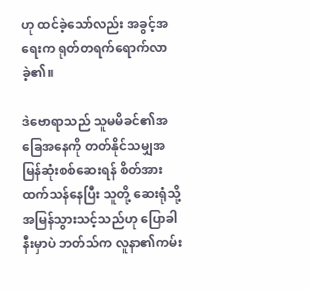ဟု ထင်ခဲ့သော်လည်း အခွင့်အရေးက ရုတ်တရက်ရောက်လာခဲ့၏။

ဒဲဗောရာသည် သူမမိခင်၏အခြေအနေကို တတ်နိုင်သမျှအမြန်ဆုံးစစ်ဆေးရန် စိတ်အားထက်သန်နေပြီး သူတို့ ဆေးရုံသို့အမြန်သွားသင့်သည်ဟု ပြောခါနီးမှာပဲ ဘတ်သ်က လူနာ၏ကမ်း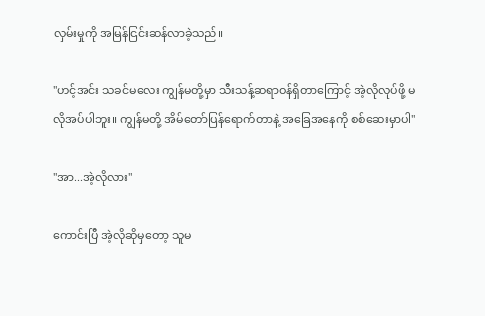လှမ်းမှုကို အမြန်ငြင်းဆန်လာခဲ့သည်။

"ဟင့်အင်း သခင်မလေး ကျွန်မတို့မှာ သီးသန့်ဆရာဝန်ရှိတာကြောင့် အဲ့လိုလုပ်ဖို့ မလိုအပ်ပါဘူး။ ကျွန်မတို့ အိမ်တော်ပြန်ရောက်တာနဲ့ အခြေအနေကို စစ်ဆေးမှာပါ"

"အာ...အဲ့လိုလား"

ကောင်းပြီ အဲ့လိုဆိုမှတော့ သူမ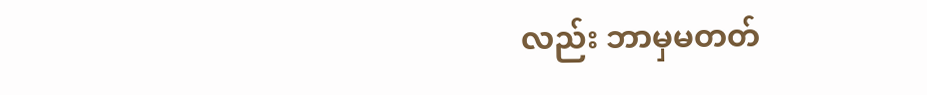လည်း ဘာမှမတတ်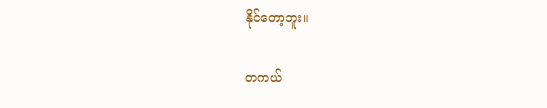နိုင်တော့ဘူး။

တကယ်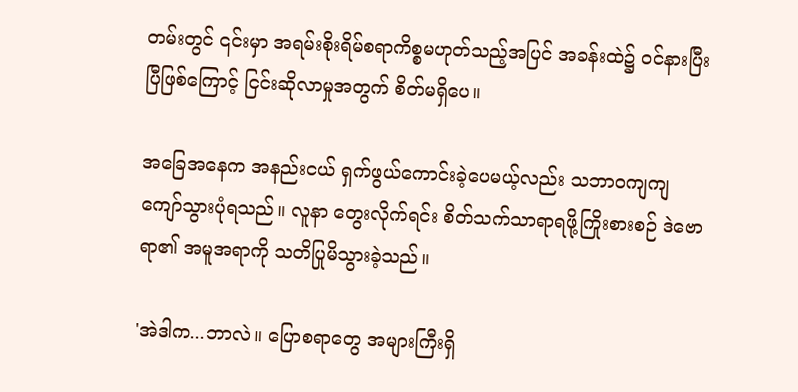တမ်းတွင် ၎င်းမှာ အရမ်းစိုးရိမ်စရာကိစ္စမဟုတ်သည့်အပြင် အခန်းထဲ၌ ဝင်နားပြီးပြီဖြစ်ကြောင့် ငြင်းဆိုလာမှုအတွက် စိတ်မရှိပေ။

အခြေအနေက အနည်းငယ် ရှက်ဖွယ်ကောင်းခဲ့ပေမယ့်လည်း သဘာဝကျကျ ကျော်သွားပုံရသည်။ လူနာ တွေးလိုက်ရင်း စိတ်သက်သာရာရဖို့ကြိုးစားစဉ် ဒဲဗောရာ၏ အမူအရာကို သတိပြုမိသွားခဲ့သည်။

'အဲဒါက...ဘာလဲ။ ပြောစရာတွေ အများကြီးရှိ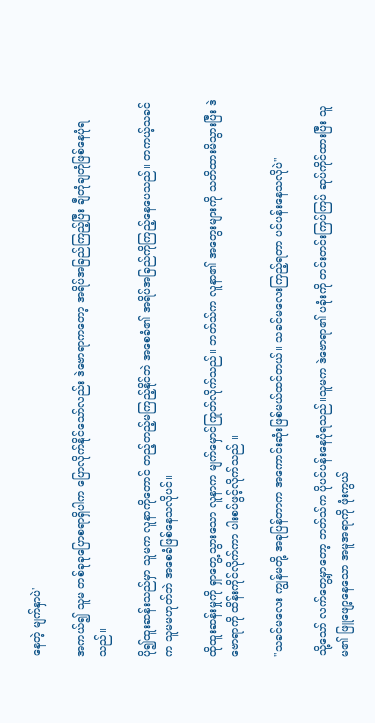နေတဲ့ မျက်နှာပဲ'

အကယ်၍ သူမ တစ်ခုခုပြောစရာရှိပါက ပြောလိုက်နိုင်သော်လည်း ဒဲဗောရာကတော့ အရိပ်အခြည်ကြည့်ပြီး ချီတုံချတုံဖြစ်နေပုံရသည်။

ပို၍ထူးဆန်းသည်မှာ သူမက လူနာကိုတောင် တည့်တည့်မကြည့်နိုင်ဘဲ အစေခံ၏ အရိပ်အခြည်ကိုကြည့်နေပေသည်။ တကယ့်သခင်က သူမမဟုတ်ဘဲ အစေခံဖြစ်နေသလိုပင်။

ထိုထူးဆန်းမှုကို ရှာတွေ့သွားသော လူနာက မျက်မှောင်ကြုတ်လိုက်သည်။ ဘတ်သ်က လူနာ၏ အတွေးများကို သတိထားမိသွားပြီး ဒဲဗောရာကို ထိန်းကိုင်လိုက်ကာ ပါးစပ်ဖွင့်လိုက်သည် ။

"သခင်မလေး ကျွန်မတို့ အခုပြန်တာက အကောင်းဆုံးဖြစ်မယ်ထင်တယ်။ သခင်မလေးကြည့်ရတာ ပင်ပန်းနေသလိုပဲ"

သို့သော် လက်တွေ့မှာတော့ ဘတ်သ်က ပိုပင်ပန်းနေပုံရသည်။သူမက ဒဲဗောရာ၏ ပခုံးကို တင်းတင်းကြပ်ကြပ် ဆုပ်ကိုင်ထားပြီး သူမ၏ ဖြူဖျော့နေသော အမူအရာကို ဖုံးကွယ်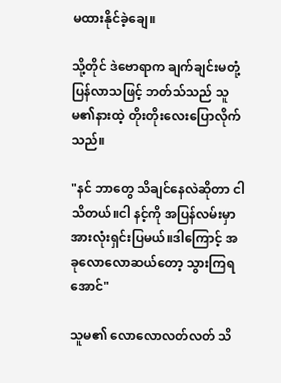မထားနိုင်ခဲ့ချေ။

သို့တိုင် ဒဲဗောရာက ချက်ချင်းမတုံ့ပြန်လာသဖြင့် ဘတ်သ်သည် သူမ၏နားထဲ့ တိုးတိုးလေးပြောလိုက်သည်။

"နင် ဘာတွေ သိချင်နေလဲဆိုတာ ငါသိတယ်။ငါ နင့်ကို အပြန်လမ်းမှာ အားလုံးရှင်းပြမယ်။ဒါကြောင့် အခုလောလောဆယ်တော့ သွားကြရအောင်"

သူမ၏ လောလောလတ်လတ် သိ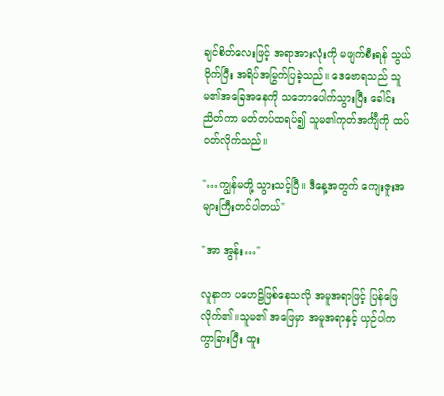ချင်စိတ်လေးဖြင့် အရာအားလုံးကို မဖျက်စီးရန် သွယ်ဝိုက်ပြီး အရိပ်အမြွက်ပြခဲ့သည်။ ဒေဗောရသည် သူမ၏အခြေအနေကို သဘောပေါက်သွားပြီး ခေါင်းညိတ်ကာ မတ်တပ်ထရပ်၍ သူမ၏ကုတ်အင်္ကျီကို ထပ်ဝတ်လိုက်သည်။

"…ကျွန်မတို့ သွားသင့်ပြီ။ ဒီနေ့အတွက် ကျေးဇူးအများကြီးတင်ပါတယ်"

"အာ အွန်း…"

လူနာက ပဟေဠိဖြစ်နေသလို အမူအရာဖြင့် ပြန်ဖြေလိုက်၏။သူမ၏ အဖြေမှာ အမူအရာနှင့် ယှဉ်ပါက ကွာခြားပြီး ထူး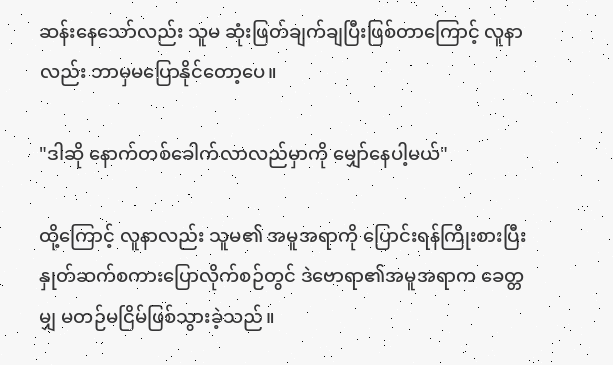ဆန်းနေသော်လည်း သူမ ဆုံးဖြတ်ချက်ချပြီးဖြစ်တာကြောင့် လူနာလည်း ဘာမှမပြောနိုင်တော့ပေ။

"ဒါဆို နောက်တစ်ခေါက်လာလည်မှာကို မျှော်နေပါ့မယ်"

ထို့ကြောင့် လူနာလည်း သူမ၏ အမူအရာကို ပြောင်းရန်ကြိုးစားပြီး နှုတ်ဆက်စကားပြောလိုက်စဉ်တွင် ဒဲဗောရာ၏အမူအရာက ခေတ္တမျှ မတဉ်မငြိမ်ဖြစ်သွားခဲ့သည်။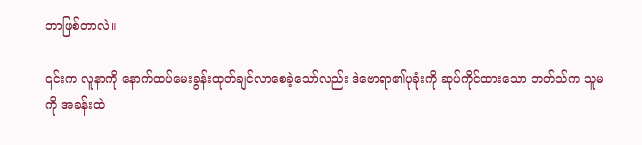ဘာဖြစ်တာလဲ။

၎င်းက လူနာကို နောက်ထပ်မေးခွန်းထုတ်ချင်လာစေခဲ့သော်လည်း ဒဲဗောရာ၏ပုခုံးကို ဆုပ်ကိုင်ထားသော ဘတ်သ်က သူမကို အခန်းထဲ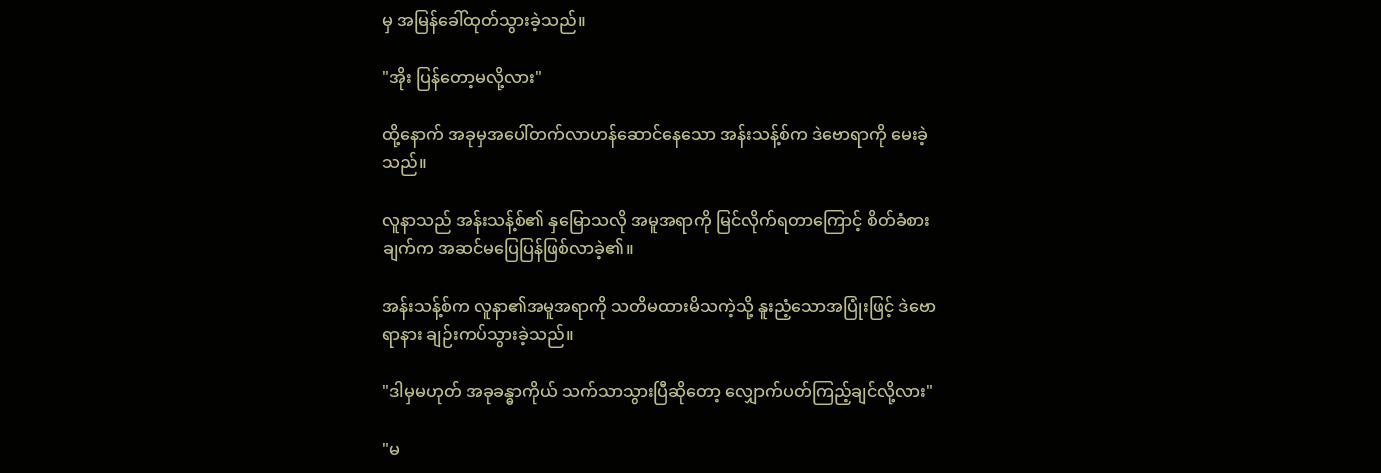မှ အမြန်ခေါ်ထုတ်သွားခဲ့သည်။

"အိုး ပြန်တော့မလို့လား"

ထို့နောက် အခုမှအပေါ်တက်လာဟန်ဆောင်နေသော အန်းသန့်စ်က ဒဲဗောရာကို မေးခဲ့သည်။

လူနာသည် အန်းသန့်စ်၏ နှမြောသလို အမူအရာကို မြင်လိုက်ရတာကြောင့် စိတ်ခံစားချက်က အဆင်မပြေပြန်ဖြစ်လာခဲ့၏။

အန်းသန့်စ်က လူနာ၏အမူအရာကို သတိမထားမိသကဲ့သို့ နူးညံ့သောအပြုံးဖြင့် ဒဲဗောရာနား ချဉ်းကပ်သွားခဲ့သည်။

"ဒါမှမဟုတ် အခုခန္ဓာကိုယ် သက်သာသွားပြီဆိုတော့ လျှောက်ပတ်ကြည့်ချင်လို့လား"

"မ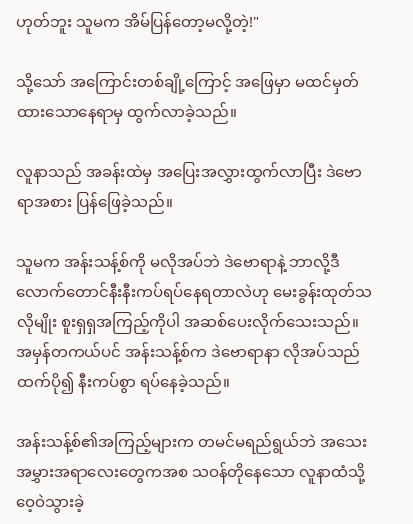ဟုတ်ဘူး သူမက အိမ်ပြန်တော့မလို့တဲ့!"

သို့သော် အကြောင်းတစ်ချို့ကြောင့် အဖြေမှာ မထင်မှတ်ထားသောနေရာမှ ထွက်လာခဲ့သည်။

လူနာသည် အခန်းထဲမှ အပြေးအလွှားထွက်လာပြီး ဒဲဗောရာအစား ပြန်ဖြေခဲ့သည်။

သူမက အန်းသန့်စ်ကို မလိုအပ်ဘဲ ဒဲဗောရာနဲ့ ဘာလို့ဒီလောက်တောင်နီးနီးကပ်ရပ်နေရတာလဲဟု မေးခွန်းထုတ်သလိုမျိုး စူးရှရှအကြည့်ကိုပါ အဆစ်ပေးလိုက်သေးသည်။ အမှန်တကယ်ပင် အန်းသန့်စ်က ဒဲဗောရာနာ လိုအပ်သည်ထက်ပို၍ နီးကပ်စွာ ရပ်နေခဲ့သည်။

အန်းသန့်စ်၏အကြည့်များက တမင်မရည်ရွယ်ဘဲ အသေးအမွှားအရာလေးတွေကအစ သဝန်တိုနေသော လူနာထံသို့ ဝေ့ဝဲသွားခဲ့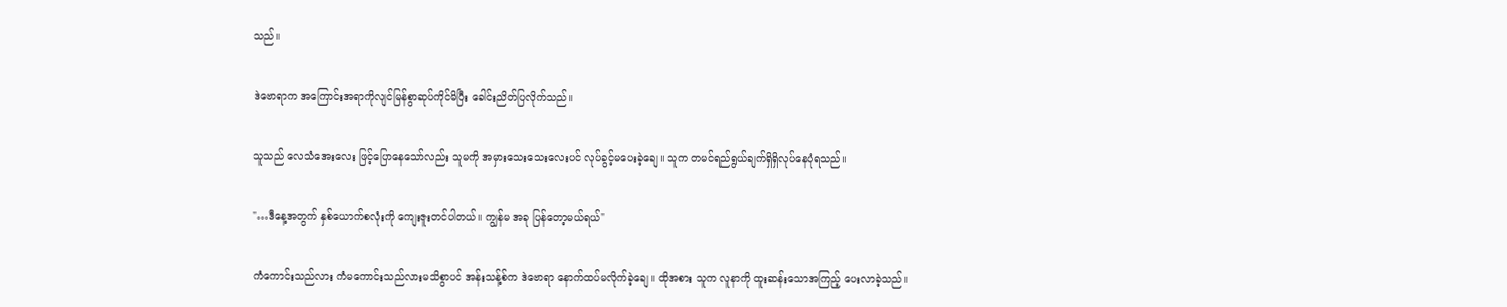သည်။

ဒဲဗောရာက အကြောင်းအရာကိုလျင်မြန်စွာဆုပ်ကိုင်မိပြီး ခေါင်းညိတ်ပြလိုက်သည်။

သူသည် လေသံအေးလေး ဖြင့်ပြောနေသော်လည်း သူမကို အမှားသေးသေးလေးပင် လုပ်ခွင့်မပေးခဲ့ချေ။ သူက တမင်ရည်ရွယ်ချက်ရှိရှိလုပ်နေပုံရသည်။

"…ဒီနေ့အတွက် နှစ်ယောက်စလုံးကို ကျေးဇူးတင်ပါတယ်။ ကျွန်မ အခု ပြန်တော့မယ်ရယ်"

ကံကောင်းသည်လား ကံမကောင်းသည်လားမသိစွာပင် အန်းသန့်စ်က ဒဲဗောရာ နောက်ထပ်မလိုက်ခဲ့ချေ။ ထိုအစား သူက လူနာကို ထူးဆန်းသောအကြည့် ပေးလာခဲ့သည်။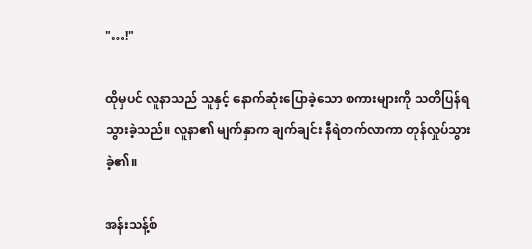"…!"

ထိုမှပင် လူနာသည် သူနှင့် နောက်ဆုံးပြောခဲ့သော စကားများကို သတိပြန်ရသွားခဲ့သည်။ လူနာ၏ မျက်နှာက ချက်ချင်း နီရဲတက်လာကာ တုန်လှုပ်သွားခဲ့၏။

အန်းသန့်စ်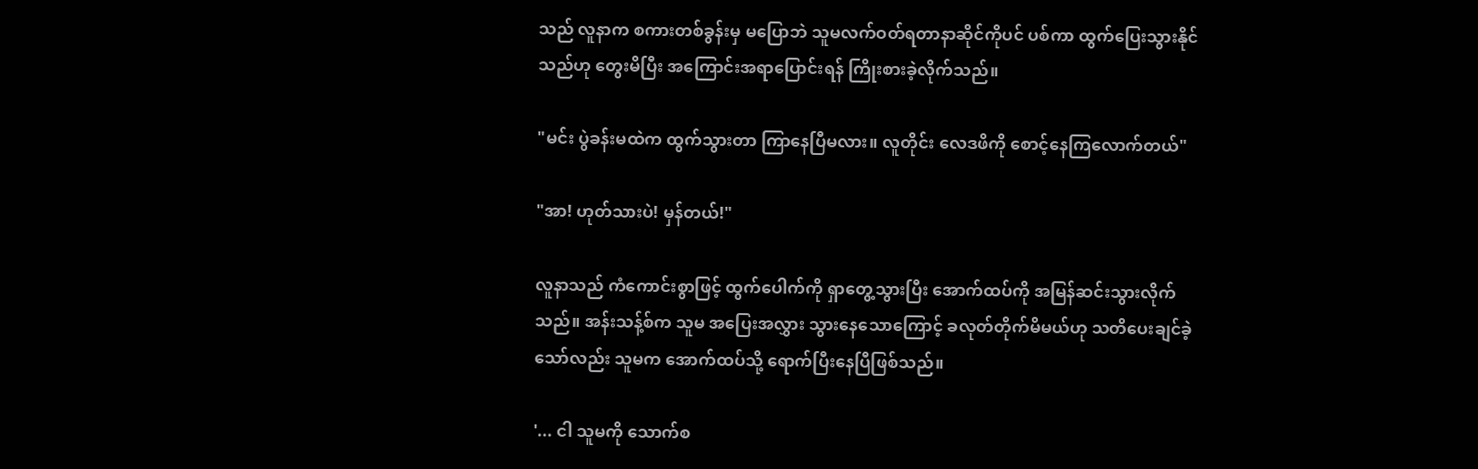သည် လူနာက စကားတစ်ခွန်းမှ မပြောဘဲ သူမလက်ဝတ်ရတာနာဆိုင်ကိုပင် ပစ်ကာ ထွက်ပြေးသွားနိုင်သည်ဟု တွေးမိပြီး အကြောင်းအရာပြောင်းရန် ကြိုးစားခဲ့လိုက်သည်။

"မင်း ပွဲခန်းမထဲက ထွက်သွားတာ ကြာနေပြီမလား။ လူတိုင်း လေဒဖိကို စောင့်နေကြလောက်တယ်"

"အာ! ဟုတ်သားပဲ! မှန်တယ်!"

လူနာသည် ကံကောင်းစွာဖြင့် ထွက်ပေါက်ကို ရှာတွေ့သွားပြီး အောက်ထပ်ကို အမြန်ဆင်းသွားလိုက်သည်။ အန်းသန့်စ်က သူမ အပြေးအလွှား သွားနေသောကြောင့် ခလုတ်တိုက်မိမယ်ဟု သတိပေးချင်ခဲ့သော်လည်း သူမက အောက်ထပ်သို့ ရောက်ပြီးနေပြီဖြစ်သည်။

'... ငါ သူမကို သောက်စ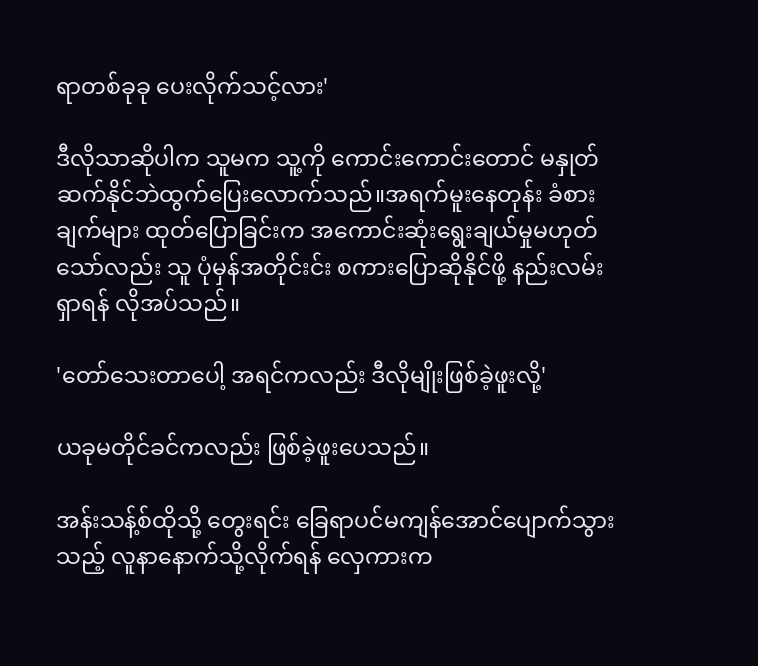ရာတစ်ခုခု ပေးလိုက်သင့်လား'

ဒီလိုသာဆိုပါက သူမက သူ့ကို ကောင်းကောင်းတောင် မနှုတ်ဆက်နိုင်ဘဲထွက်ပြေးလောက်သည်။အရက်မူးနေတုန်း ခံစားချက်များ ထုတ်ပြောခြင်းက အကောင်းဆုံးရွေးချယ်မှုမဟုတ်သော်လည်း သူ ပုံမှန်အတိုင်းင်း စကားပြောဆိုနိုင်ဖို့ နည်းလမ်းရှာရန် လိုအပ်သည်။

'တော်သေးတာပေါ့ အရင်ကလည်း ဒီလိုမျိုးဖြစ်ခဲ့ဖူးလို့'

ယခုမတိုင်ခင်ကလည်း ဖြစ်ခဲ့ဖူးပေသည်။

အန်းသန့်စ်ထိုသို့ တွေးရင်း ခြေရာပင်မကျန်အောင်ပျောက်သွားသည့် လူနာနောက်သို့လိုက်ရန် လှေကားက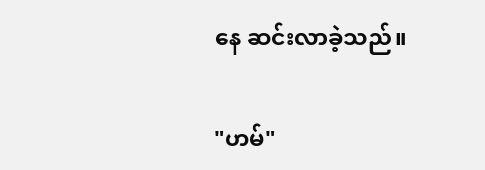နေ ဆင်းလာခဲ့သည်။

"ဟမ်"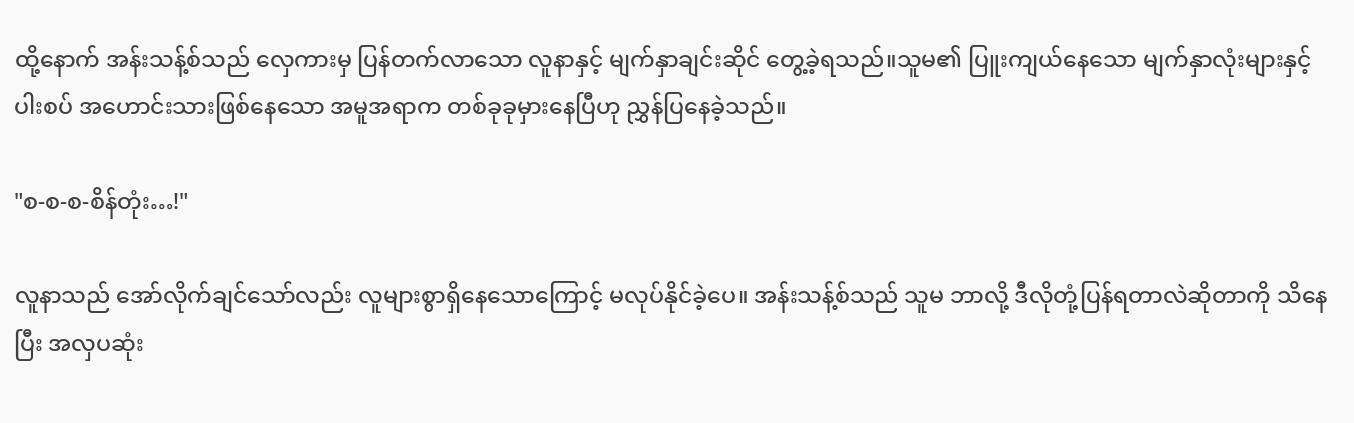ထို့နောက် အန်းသန့်စ်သည် လှေကားမှ ပြန်တက်လာသော လူနာနှင့် မျက်နှာချင်းဆိုင် တွေ့ခဲ့ရသည်။သူမ၏ ပြူးကျယ်နေသော မျက်နှာလုံးများနှင့် ပါးစပ် အဟောင်းသားဖြစ်နေသော အမူအရာက တစ်ခုခုမှားနေပြီဟု ညွှန်ပြနေခဲ့သည်။

"စ-စ-စ-စိန်တုံး…!"

လူနာသည် အော်လိုက်ချင်သော်လည်း လူများစွာရှိနေသောကြောင့် မလုပ်နိုင်ခဲ့ပေ။ အန်းသန့်စ်သည် သူမ ဘာလို့ ဒီလိုတုံ့ပြန်ရတာလဲဆိုတာကို သိနေပြီး အလှပဆုံး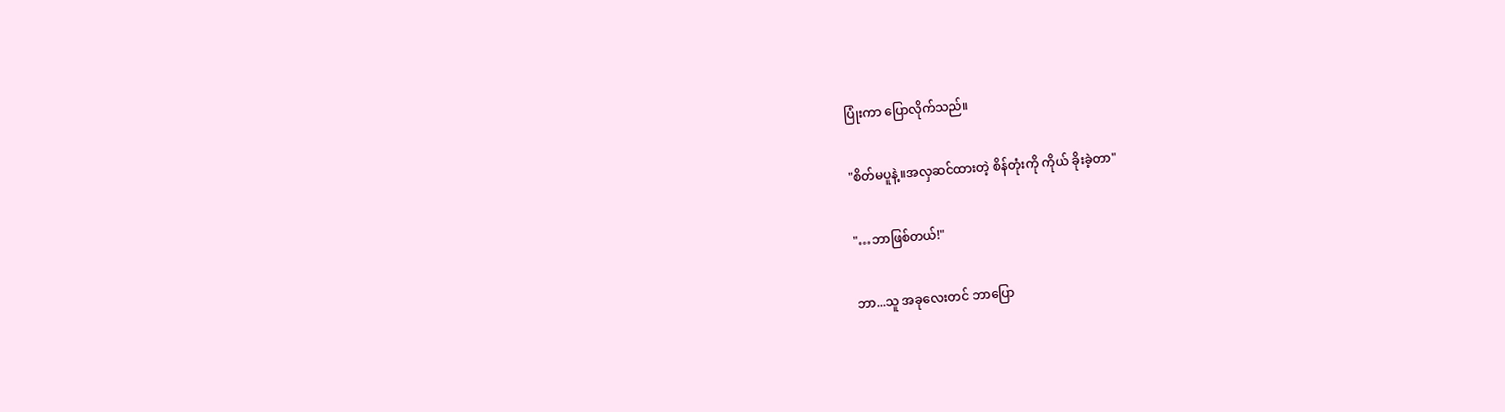ပြုံးကာ ပြောလိုက်သည်။

"စိတ်မပူနဲ့။အလှဆင်ထားတဲ့ စိန်တုံးကို ကိုယ် ခိုးခဲ့တာ"

"…ဘာဖြစ်တယ်!"

ဘာ...သူ အခုလေးတင် ဘာပြော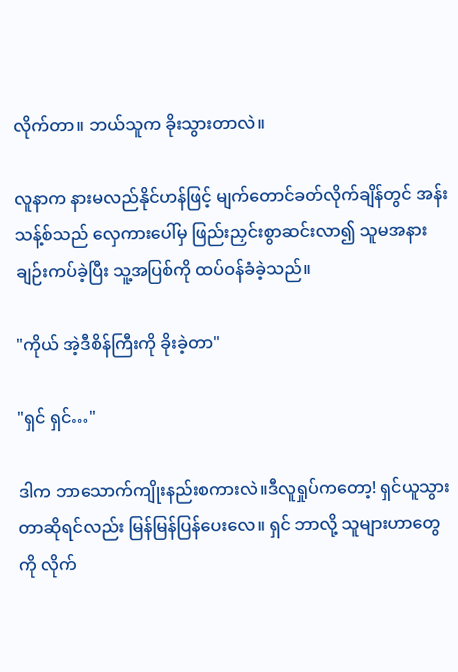လိုက်တာ။ ဘယ်သူက ခိုးသွားတာလဲ။

လူနာက နားမလည်နိုင်ဟန်ဖြင့် မျက်တောင်ခတ်လိုက်ချိန်တွင် အန်းသန့်စ်သည် လှေကားပေါ်မှ ဖြည်းညှင်းစွာဆင်းလာ၍ သူမအနားချဉ်းကပ်ခဲ့ပြီး သူ့အပြစ်ကို ထပ်ဝန်ခံခဲ့သည်။

"ကိုယ် အဲ့ဒီစိန်ကြီးကို ခိုးခဲ့တာ"

"ရှင် ရှင်…"

ဒါက ဘာသောက်ကျိုးနည်းစကားလဲ။ဒီလူရှုပ်ကတော့! ရှင်ယူသွားတာဆိုရင်လည်း မြန်မြန်ပြန်ပေးလေ။ ရှင် ဘာလို့ သူများဟာတွေကို လိုက်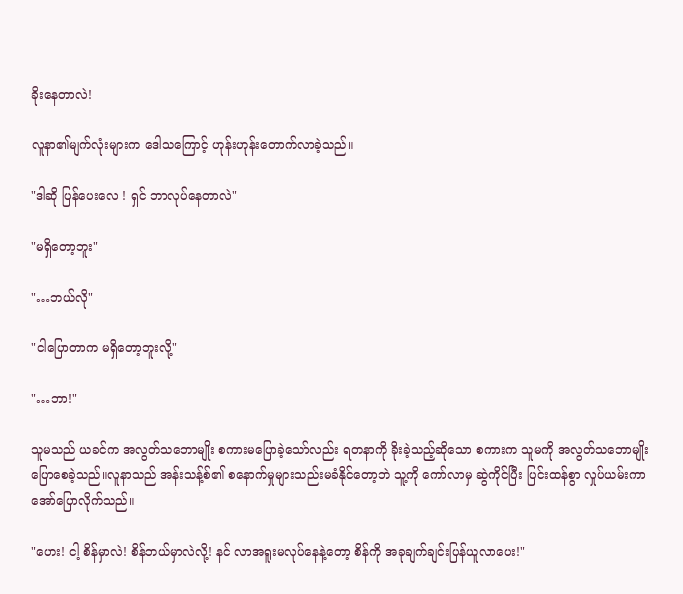ခိုးနေတာလဲ!

လူနာ၏မျက်လုံးများက ဒေါသကြောင့် ဟုန်းဟုန်းတောက်လာခဲ့သည်။

"ဒါဆို ပြန်ပေးလေ ! ရှင် ဘာလုပ်နေတာလဲ"

"မရှိတော့ဘူး"

"…ဘယ်လို"

"ငါပြောတာက မရှိတော့ဘူးလို့"

"…ဘာ!"

သူမသည် ယခင်က အလွတ်သဘောမျိုး စကားမပြောခဲ့သော်လည်း ရတနာကို ခိုးခဲ့သည့်ဆိုသော စကားက သူမကို အလွတ်သဘောမျိုးပြောစေခဲ့သည်။လူနာသည် အန်းသန့်စ်၏ စနောက်မှုများသည်းမခံနိုင်တော့ဘဲ သူ့ကို ကော်လာမှ ဆွဲကိုင်ပြီး ပြင်းထန်စွာ လှုပ်ယမ်းကာ အော်ပြောလိုက်သည်။

"ဟေး! ငါ့ စိန်မှာလဲ! စိန်ဘယ်မှာလဲလို့! နင် လာအရူးမလုပ်နေနဲ့တော့ စိန်ကို အခုချက်ချင်းပြန်ယူလာပေး!"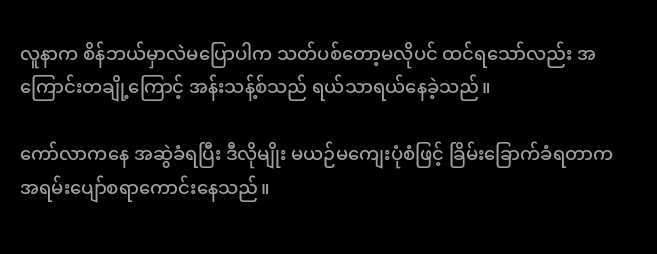လူနာက စိန်ဘယ်မှာလဲမပြောပါက သတ်ပစ်တော့မလိုပင် ထင်ရသော်လည်း အကြောင်းတချို့ကြောင့် အန်းသန့်စ်သည် ရယ်သာရယ်နေခဲ့သည်။

ကော်လာကနေ အဆွဲခံရပြီး ဒီလိုမျိုး မယဉ်မကျေးပုံစံဖြင့် ခြိမ်းခြောက်ခံရတာက အရမ်းပျော်စရာကောင်းနေသည်။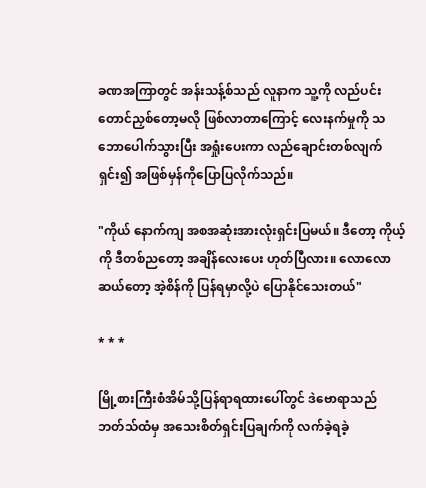ခဏအကြာတွင် အန်းသန့်စ်သည် လူနာက သူ့ကို လည်ပင်းတောင်ညှစ်တော့မလို ဖြစ်လာတာကြောင့် လေးနက်မှုကို သဘောပေါက်သွားပြီး အရှုံးပေးကာ လည်ချောင်းတစ်လျက်ရှင်း၍ အဖြစ်မှန်ကိုပြောပြလိုက်သည်။

"ကိုယ် နောက်ကျ အစအဆုံးအားလုံးရှင်းပြမယ်။ ဒီတော့ ကိုယ့်ကို ဒီတစ်ညတော့ အချိန်လေးပေး ဟုတ်ပြီလား။ လောလောဆယ်တော့ အဲ့စိန်ကို ပြန်ရမှာလို့ပဲ ပြောနိုင်သေးတယ်"

* * *

မြို့စားကြီးစံအိမ်သို့ပြန်ရာရထားပေါ်တွင် ဒဲဗောရာသည် ဘတ်သ်ထံမှ အသေးစိတ်ရှင်းပြချက်ကို လက်ခဲ့ရခဲ့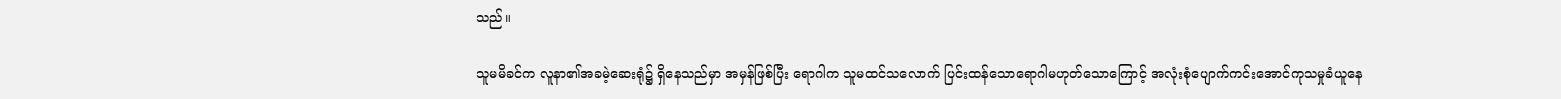သည်။

သူမမိခင်က လူနာ၏အခမဲ့ဆေးရုံ၌ ရှိနေသည်မှာ အမှန်ဖြစ်ပြီး ရောဂါက သူမထင်သလောက် ပြင်းထန်သောရောဂါမဟုတ်သောကြောင့် အလုံးစုံပျောက်ကင်းအောင်ကုသမှုခံယူနေ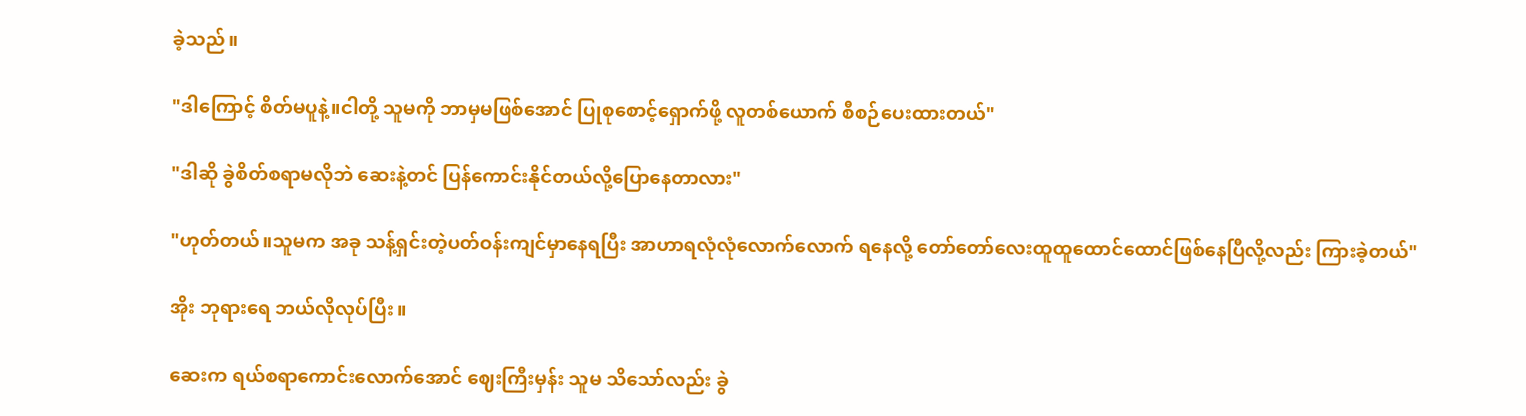ခဲ့သည်။

"ဒါကြောင့် စိတ်မပူနဲ့။ငါတို့ သူမကို ဘာမှမဖြစ်အောင် ပြုစုစောင့်ရှောက်ဖို့ လူတစ်ယောက် စီစဉ်ပေးထားတယ်"

"ဒါဆို ခွဲစိတ်စရာမလိုဘဲ ဆေးနဲ့တင် ပြန်ကောင်းနိုင်တယ်လို့ပြောနေတာလား"

"ဟုတ်တယ်။သူမက အခု သန့်ရှင်းတဲ့ပတ်ဝန်းကျင်မှာနေရပြီး အာဟာရလုံလုံလောက်လောက် ရနေလို့ တော်တော်လေးထူထူထောင်ထောင်ဖြစ်နေပြီလို့လည်း ကြားခဲ့တယ်"

အိုး ဘုရားရေ ဘယ်လိုလုပ်ပြီး။

ဆေးက ရယ်စရာကောင်းလောက်အောင် ဈေးကြီးမှန်း သူမ သိသော်လည်း ခွဲ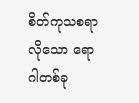စိတ်ကုသစရာလိုသော ရောဂါတစ်ခု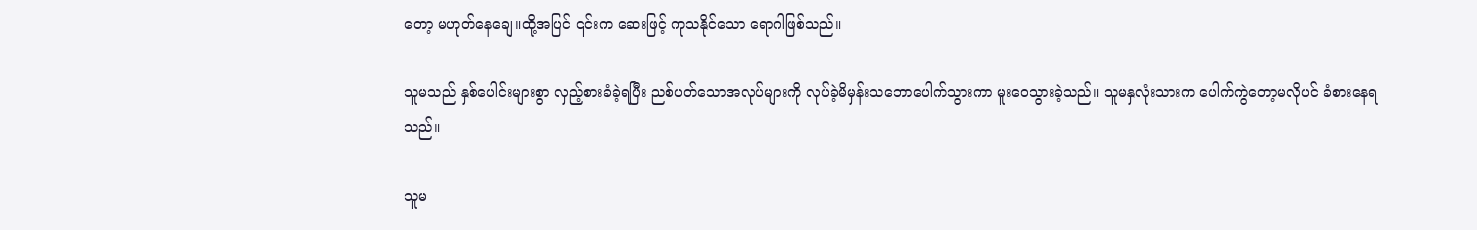တော့ မဟုတ်နေချေ။ထို့အပြင် ၎င်းက ဆေးဖြင့် ကုသနိုင်သော ရောဂါဖြစ်သည်။

သူမသည် နှစ်ပေါင်းများစွာ လှည့်စားခံခဲ့ရပြီး ညစ်ပတ်သောအလုပ်များကို လုပ်ခဲ့မိမှန်းသဘောပေါက်သွားကာ မူးဝေသွားခဲ့သည်။ သူမနှလုံးသားက ပေါက်ကွဲတော့မလိုပင် ခံစားနေရသည်။

သူမ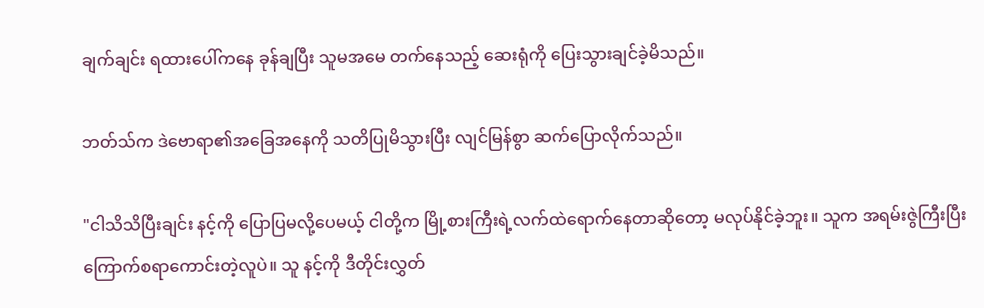ချက်ချင်း ရထားပေါ်ကနေ ခုန်ချပြီး သူမအမေ တက်နေသည့် ဆေးရုံကို ပြေးသွားချင်ခဲ့မိသည်။

ဘတ်သ်က ဒဲဗောရာ၏အခြေအနေကို သတိပြုမိသွားပြီး လျင်မြန်စွာ ဆက်ပြောလိုက်သည်။

"ငါသိသိပြီးချင်း နင့်ကို ပြောပြမလို့ပေမယ့် ငါတို့က မြို့စားကြီးရဲ့လက်ထဲရောက်နေတာဆိုတော့ မလုပ်နိုင်ခဲ့ဘူး။ သူက အရမ်းဇွဲကြီးပြီး ကြောက်စရာကောင်းတဲ့လူပဲ။ သူ နင့်ကို ဒီတိုင်းလွှတ်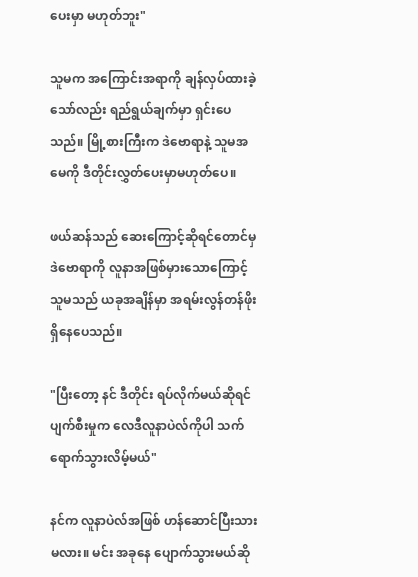ပေးမှာ မဟုတ်ဘူး"

သူမက အကြောင်းအရာကို ချန်လှပ်ထားခဲ့သော်လည်း ရည်ရွယ်ချက်မှာ ရှင်းပေသည်။ မြို့စားကြီးက ဒဲဗောရာနဲ့ သူမအမေကို ဒီတိုင်းလွှတ်ပေးမှာမဟုတ်ပေ။

ဖယ်ဆန်သည် ဆေးကြောင့်ဆိုရင်တောင်မှ ဒဲဗောရာကို လူနာအဖြစ်မှားသောကြောင့် သူမသည် ယခုအချိန်မှာ အရမ်းလွန်တန်ဖိုးရှိနေပေသည်။

"ပြီးတော့ နင် ဒီတိုင်း ရပ်လိုက်မယ်ဆိုရင် ပျက်စီးမှုက လေဒီလူနာပဲလ်ကိုပါ သက်ရောက်သွားလိမ့်မယ်"

နင်က လူနာပဲလ်အဖြစ် ဟန်ဆောင်ပြီးသားမလား။ မင်း အခုနေ ပျောက်သွားမယ်ဆို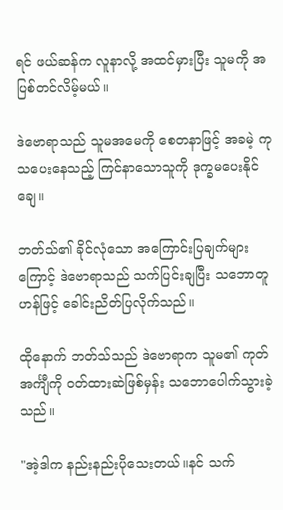ရင် ဖယ်ဆန်က လူနာလို့ အထင်မှားပြီး သူမကို အပြစ်တင်လိမ့်မယ်။

ဒဲဗောရာသည် သူမအမေကို စေတနာဖြင့် အခမဲ့ ကုသပေးနေသည့် ကြင်နာသောသူကို ဒုက္ခမပေးနိုင်ချေ။

ဘတ်သ်၏ ခိုင်လုံသော အကြောင်းပြချက်များကြောင့် ဒဲဗောရာသည် သက်ပြင်းချပြီး သဘောတူဟန်ဖြင့် ခေါင်းညိတ်ပြလိုက်သည်။

ထိုနောက် ဘတ်သ်သည် ဒဲဗောရာက သူမ၏ ကုတ်အင်္ကျီကို ၀တ်ထားဆဲဖြစ်မှန်း သဘောပေါက်သွားခဲ့သည်။

"အဲ့ဒါက နည်းနည်းပိုသေးတယ်။နင် သက်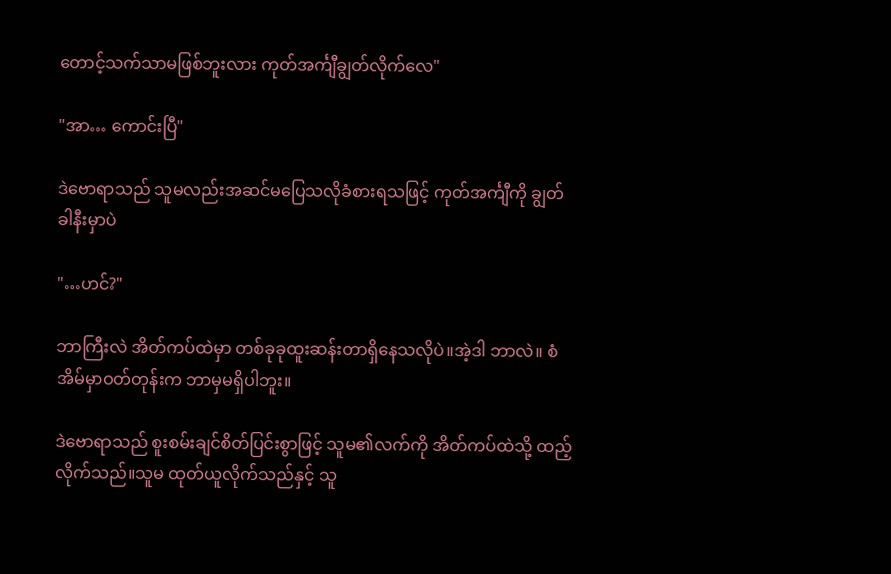တောင့်သက်သာမဖြစ်ဘူးလား ကုတ်အင်္ကျီချွတ်လိုက်လေ"

"အာ… ကောင်းပြီ"

ဒဲဗောရာသည် သူမလည်းအဆင်မပြေသလိုခံစားရသဖြင့် ကုတ်အင်္ကျီကို ချွတ်ခါနီးမှာပဲ

"…ဟင်?"

ဘာကြီးလဲ အိတ်ကပ်ထဲမှာ တစ်ခုခုထူးဆန်းတာရှိနေသလိုပဲ။အဲ့ဒါ ဘာလဲ။ စံအိမ်မှာဝတ်တုန်းက ဘာမှမရှိပါဘူး။

ဒဲဗောရာသည် စူးစမ်းချင်စိတ်ပြင်းစွာဖြင့် သူမ၏လက်ကို အိတ်ကပ်ထဲသို့ ထည့်လိုက်သည်။သူမ ထုတ်ယူလိုက်သည်နှင့် သူ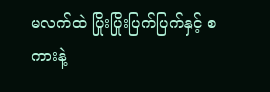မလက်ထဲ ပြိုးပြိုးပြက်ပြက်နှင့် စကားနဲ့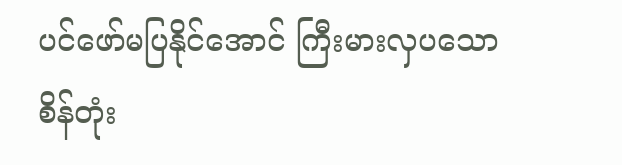ပင်ဖော်မပြနိုင်အောင် ကြီးမားလှပသော စိန်တုံး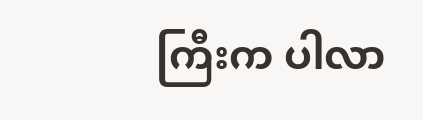ကြီးက ပါလာ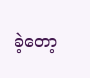ခဲ့တော့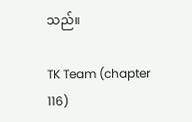သည်။

TK Team (chapter 116)